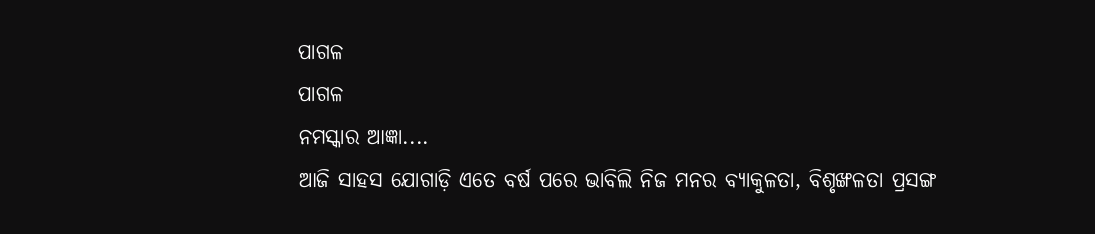ପାଗଳ
ପାଗଳ
ନମସ୍କାର ଆଜ୍ଞା....
ଆଜି ସାହସ ଯୋଗାଡ଼ି ଏତେ ବର୍ଷ ପରେ ଭାବିଲି ନିଜ ମନର ବ୍ୟାକୁଳତା, ବିଶୃଙ୍ଖଳତା ପ୍ରସଙ୍ଗ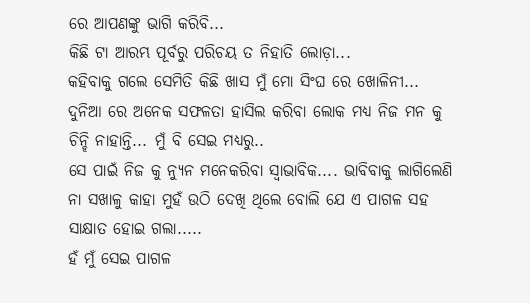ରେ ଆପଣଙ୍କୁ ଭାଗି କରିବି...
କିଛି ଟା ଆରମ୍ଭ ପୂର୍ବରୁ ପରିଚୟ ତ ନିହାତି ଲୋଡ଼ା...
କହିବାକୁ ଗଲେ ସେମିତି କିଛି ଖାସ ମୁଁ ମୋ ସିଂଘ ରେ ଖୋଳିନୀ... ଦୁନିଆ ରେ ଅନେକ ସଫଳତା ହାସିଲ କରିବା ଲୋକ ମଧ୍ୟ ନିଜ ମନ କୁ ଚିନ୍ହି ନାହାନ୍ତି... ମୁଁ ବି ସେଇ ମଧ୍ୟରୁ..
ସେ ପାଇଁ ନିଜ କୁ ନ୍ୟୁନ ମନେକରିବା ସ୍ୱାଭାବିକ.... ଭାବିବାକୁ ଲାଗିଲେଣି ନା ସଖାଳୁ କାହା ମୁହଁ ଉଠି ଦେଖି ଥିଲେ ବୋଲି ଯେ ଏ ପାଗଳ ସହ ସାକ୍ଷାତ ହୋଇ ଗଲା.....
ହଁ ମୁଁ ସେଇ ପାଗଳ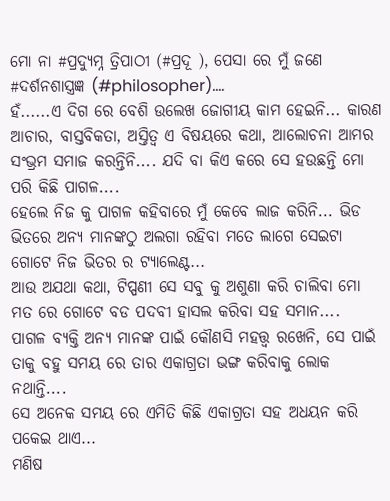ମୋ ନା #ପ୍ରଦ୍ୟୁମ୍ନ ତ୍ରିପାଠୀ (#ପ୍ରଦୂ ), ପେସା ରେ ମୁଁ ଜଣେ #ଦର୍ଶନଶାସ୍ତ୍ରଜ୍ଞ (#philosopher)....
ହଁ......ଏ ଦିଗ ରେ ବେଶି ଉଲେଖ ଜୋଗୀୟ କାମ ହେଇନି... କାରଣ ଆଚାର, ବାସ୍ତବିକତା, ଅସ୍ତିତ୍ୱ ଏ ବିଷୟରେ କଥା, ଆଲୋଚନା ଆମର ସଂଭ୍ରମ ସମାଜ କରନ୍ତିନି.... ଯଦି ବା କିଏ କରେ ସେ ହଉଛନ୍ତି ମୋ ପରି କିଛି ପାଗଳ....
ହେଲେ ନିଜ କୁ ପାଗଳ କହିବାରେ ମୁଁ କେବେ ଲାଜ କରିନି... ଭିଡ ଭିତରେ ଅନ୍ୟ ମାନଙ୍କଠୁ ଅଲଗା ରହିବା ମତେ ଲାଗେ ସେଇଟା ଗୋଟେ ନିଜ ଭିତର ର ଟ୍ୟାଲେଣ୍ଟ...
ଆଉ ଅଯଥା କଥା, ଟିପ୍ପଣୀ ସେ ସବୁ କୁ ଅଶୁଣା କରି ଚାଲିବା ମୋ ମତ ରେ ଗୋଟେ ବଡ ପଦବୀ ହାସଲ କରିବା ସହ ସମାନ....
ପାଗଳ ବ୍ୟକ୍ତି ଅନ୍ୟ ମାନଙ୍କ ପାଇଁ କୌଣସି ମହତ୍ତ୍ୱ ରଖେନି, ସେ ପାଇଁ ତାକୁ ବହୁ ସମୟ ରେ ତାର ଏକାଗ୍ରତା ଭଙ୍ଗ କରିବାକୁ ଲୋକ ନଥାନ୍ତି....
ସେ ଅନେକ ସମୟ ରେ ଏମିତି କିଛି ଏକାଗ୍ରତା ସହ ଅଧୟନ କରି ପକେଇ ଥାଏ...
ମଣିଷ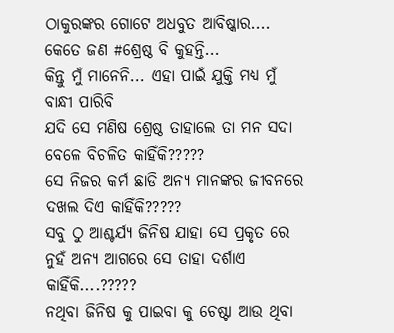ଠାକୁରଙ୍କର ଗୋଟେ ଅଧବୁତ ଆବିଷ୍କାର.... କେତେ ଜଣ #ଶ୍ରେଷ୍ଠ ବି କୁହନ୍ତି...
କିନ୍ତୁ ମୁଁ ମାନେନି... ଏହା ପାଇଁ ଯୁକ୍ତି ମଧ୍ୟ ମୁଁ ବାନ୍ଧୀ ପାରିବି
ଯଦି ସେ ମଣିଷ ଶ୍ରେଷ୍ଠ ତାହାଲେ ତା ମନ ସଦା ବେଳେ ବିଚଳିତ କାହିଁକି?????
ସେ ନିଜର କର୍ମ ଛାଡି ଅନ୍ୟ ମାନଙ୍କର ଜୀବନରେ ଦଖଲ ଦିଏ କାହିଁକି?????
ସବୁ ଠୁ ଆଶ୍ଚର୍ଯ୍ୟ ଜିନିଷ ଯାହା ସେ ପ୍ରକୃତ ରେ ନୁହଁ ଅନ୍ୟ ଆଗରେ ସେ ତାହା ଦର୍ଶାଏ କାହିଁକି....?????
ନଥିବା ଜିନିଷ କୁ ପାଇବା କୁ ଚେଷ୍ଟା ଆଉ ଥିବା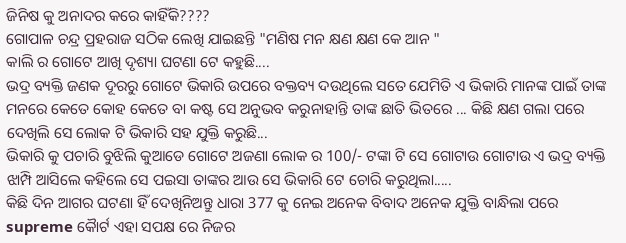ଜିନିଷ କୁ ଅନାଦର କରେ କାହିଁକି????
ଗୋପାଳ ଚନ୍ଦ୍ର ପ୍ରହରାଜ ସଠିକ ଲେଖି ଯାଇଛନ୍ତି "ମଣିଷ ମନ କ୍ଷଣ କ୍ଷଣ କେ ଆନ "
କାଲି ର ଗୋଟେ ଆଖି ଦୃଶ୍ୟା ଘଟଣା ଟେ କହୁଛି....
ଭଦ୍ର ବ୍ୟକ୍ତି ଜଣକ ଦୂରରୁ ଗୋଟେ ଭିକାରି ଉପରେ ବକ୍ତବ୍ୟ ଦଉଥିଲେ ସତେ ଯେମିତି ଏ ଭିକାରି ମାନଙ୍କ ପାଇଁ ତାଙ୍କ ମନରେ କେତେ କୋହ କେତେ ବା କଷ୍ଟ ସେ ଅନୁଭବ କରୁନାହାନ୍ତି ତାଙ୍କ ଛାତି ଭିତରେ ... କିଛି କ୍ଷଣ ଗଲା ପରେ ଦେଖିଲି ସେ ଲୋକ ଟି ଭିକାରି ସହ ଯୁକ୍ତି କରୁଛି...
ଭିକାରି କୁ ପଚାରି ବୁଝିଲି କୁଆଡେ ଗୋଟେ ଅଜଣା ଲୋକ ର 100/- ଟଙ୍କା ଟି ସେ ଗୋଟାଉ ଗୋଟାଉ ଏ ଭଦ୍ର ବ୍ୟକ୍ତି ଝାମ୍ପି ଆସିଲେ କହିଲେ ସେ ପଇସା ତାଙ୍କର ଆଉ ସେ ଭିକାରି ଟେ ଚୋରି କରୁଥିଲା.....
କିଛି ଦିନ ଆଗର ଘଟଣା ହିଁ ଦେଖିନିଅନ୍ତୁ ଧାରା 377 କୁ ନେଇ ଅନେକ ବିବାଦ ଅନେକ ଯୁକ୍ତି ବାନ୍ଧିଲା ପରେ supreme କୋୖର୍ଟ ଏହା ସପକ୍ଷ ରେ ନିଜର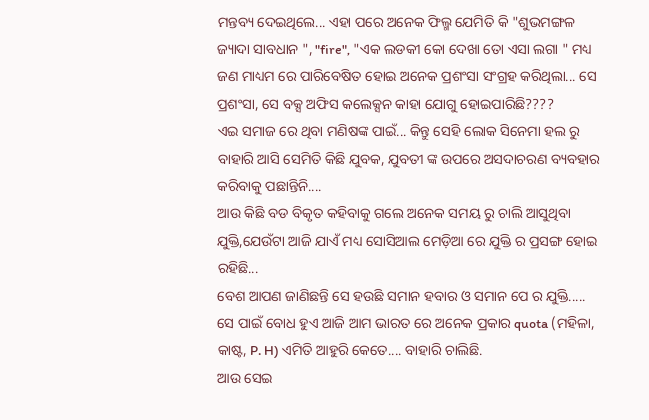ମନ୍ତବ୍ୟ ଦେଇଥିଲେ... ଏହା ପରେ ଅନେକ ଫିଲ୍ମ ଯେମିତି କି "ଶୁଭମଙ୍ଗଳ ଜ୍ୟାଦା ସାବଧାନ ", "fire", "ଏକ ଲଡକୀ କୋ ଦେଖା ତୋ ଏସା ଲଗା " ମଧ୍ୟ ଜଣ ମାଧ୍ୟମ ରେ ପାରିବେଷିତ ହୋଇ ଅନେକ ପ୍ରଶଂସା ସଂଗ୍ରହ କରିଥିଲା... ସେ ପ୍ରଶଂସା, ସେ ବକ୍ସ ଅଫିସ କଲେକ୍ସନ କାହା ଯୋଗୁ ହୋଇପାରିଛି????
ଏଇ ସମାଜ ରେ ଥିବା ମଣିଷଙ୍କ ପାଇଁ... କିନ୍ତୁ ସେହି ଲୋକ ସିନେମା ହଲ ରୁ ବାହାରି ଆସି ସେମିତି କିଛି ଯୁବକ, ଯୁବତୀ ଙ୍କ ଉପରେ ଅସଦାଚରଣ ବ୍ୟବହାର କରିବାକୁ ପଛାନ୍ତିନି....
ଆଉ କିଛି ବଡ ବିକୃତ କହିବାକୁ ଗଲେ ଅନେକ ସମୟ ରୁ ଚାଲି ଆସୁଥିବା ଯୁକ୍ତି,ଯେଉଁଟା ଆଜି ଯାଏଁ ମଧ୍ୟ ସୋସିଆଲ ମେଡ଼ିଆ ରେ ଯୁକ୍ତି ର ପ୍ରସଙ୍ଗ ହୋଇ ରହିଛି...
ବେଶ ଆପଣ ଜାଣିଛନ୍ତି ସେ ହଉଛି ସମାନ ହବାର ଓ ସମାନ ପେ ର ଯୁକ୍ତି.....
ସେ ପାଇଁ ବୋଧ ହୁଏ ଆଜି ଆମ ଭାରତ ରେ ଅନେକ ପ୍ରକାର quota (ମହିଳା, କାଷ୍ଟ, P. H) ଏମିତି ଆହୁରି କେତେ.... ବାହାରି ଚାଲିଛି.
ଆଉ ସେଇ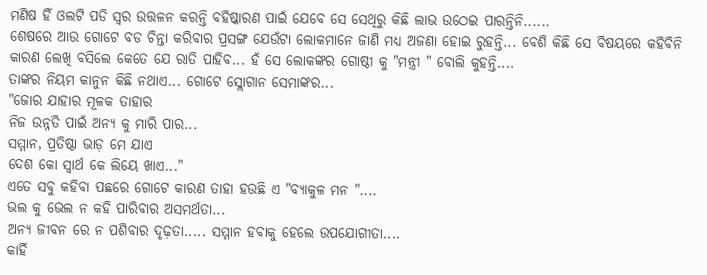ମଣିଷ ହିଁ ଓଲଟି ପଡି ସ୍ୱର ଉତ୍ତଳନ କରନ୍ତି ବହିଷ୍କାରଣ ପାଇଁ ଯେବେ ସେ ସେଥିରୁ କିଛି ଲାଭ ଉଠେଇ ପାରନ୍ତିନି......
ଶେଷରେ ଆଉ ଗୋଟେ ବଡ ଚିନ୍ତା କରିବାର ପ୍ରସଙ୍ଗ ଯେଉଁଟା ଲୋକମାନେ ଜାଣି ମଧ୍ୟ ଅଜଣା ହୋଇ ରୁହନ୍ତି... ବେଶି କିଛି ସେ ବିଷୟରେ କହିବିନି କାରଣ ଲେଖି ବସିଲେ କେତେ ଯେ ରାତି ପାହିବ... ହଁ ସେ ଲୋକଙ୍କର ଗୋଷ୍ଠୀ କୁ "ମନ୍ତ୍ରୀ " ବୋଲି କୁହନ୍ତି....
ତାଙ୍କର ନିୟମ କାନୁନ କିଛି ନଥାଏ... ଗୋଟେ ସ୍ଲୋଗାନ ସେମାଙ୍କର...
"ଜୋର ଯାହାର ମୂଳକ ତାହାର
ନିଜ ଉନ୍ନତି ପାଇଁ ଅନ୍ୟ କୁ ମାରି ପାର...
ସମ୍ମାନ, ପ୍ରତିଷ୍ଠା ଭାଡ଼ ମେ ଯାଏ
ଦେଶ କୋ ସ୍ୱାର୍ଥ କେ ଲିୟେ ଖାଏ..."
ଏତେ ସବୁ କହିବା ପଛରେ ଗୋଟେ କାରଣ ତାହା ହଉଛି ଏ "ବ୍ୟାକୁଳ ମନ "....
ଭଲ କୁ ଭେଲ ନ କହି ପାରିବାର ଅସମର୍ଥତା...
ଅନ୍ୟ ଜୀବନ ରେ ନ ପଶିବାର ଦୃଢ଼ତା..... ସମ୍ମାନ ହବାକୁ ହେଲେ ଉପଯୋଗୀତା....
କାହିଁ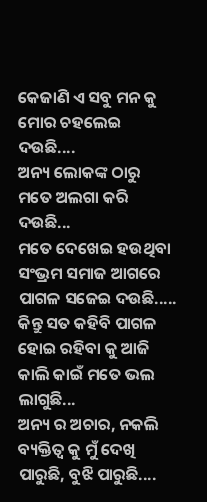କେଜାଣି ଏ ସବୁ ମନ କୁ ମୋର ଚହଲେଇ ଦଉଛି....
ଅନ୍ୟ ଲୋକଙ୍କ ଠାରୁ ମତେ ଅଲଗା କରି ଦଉଛି...
ମତେ ଦେଖେଇ ହଉଥିବା ସଂଭ୍ରମ ସମାଜ ଆଗରେ ପାଗଳ ସଜେଇ ଦଉଛି.....
କିନ୍ତୁ ସତ କହିବି ପାଗଳ ହୋଇ ରହିବା କୁ ଆଜି କାଲି କାଇଁ ମତେ ଭଲ ଲାଗୁଛି...
ଅନ୍ୟ ର ଅଚାର, ନକଲି ବ୍ୟକ୍ତିତ୍ବ କୁ ମୁଁ ଦେଖି ପାରୁଛି, ବୁଝି ପାରୁଛି....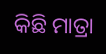କିଛି ମାତ୍ରା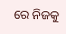ରେ ନିଜକୁ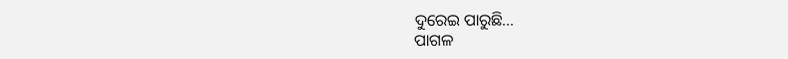ଦୁରେଇ ପାରୁଛି...
ପାଗଳ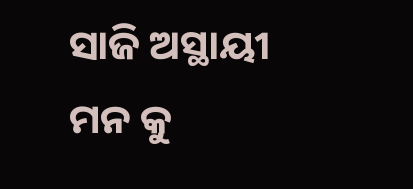ସାଜି ଅସ୍ଥାୟୀ ମନ କୁ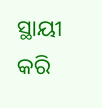ସ୍ଥାୟୀ କରି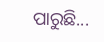ପାରୁଛି...